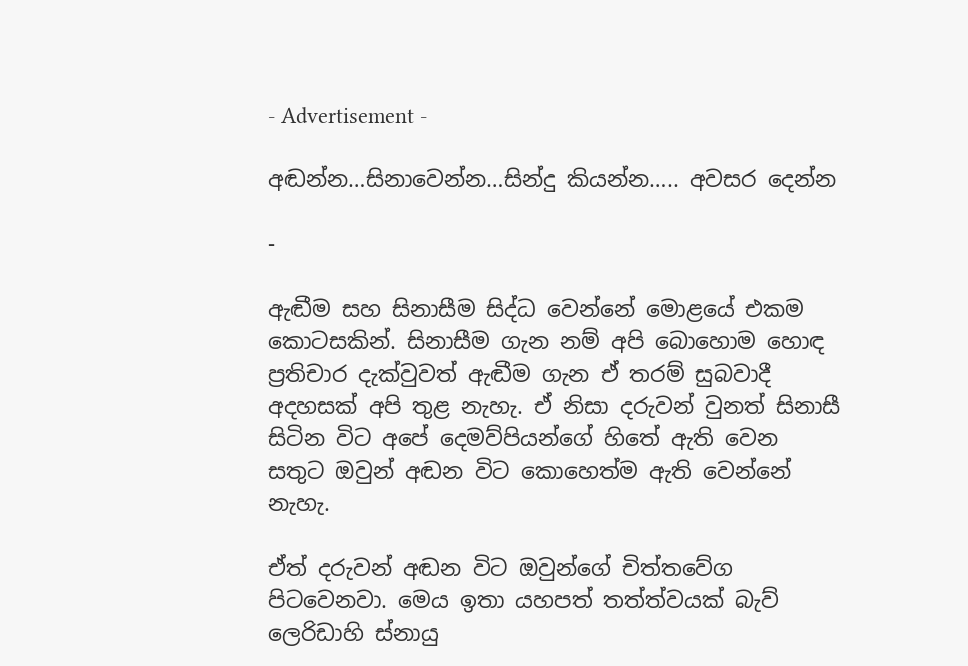- Advertisement -

අඬන්න…සිනාවෙන්න…සින්දු කියන්න….. අවසර දෙන්න

-

ඇඬීම සහ සිනාසීම සිද්ධ වෙන්නේ මොළයේ එකම කොටසකින්. සිනාසීම ගැන නම් අපි බොහොම හොඳ ප්‍රතිචාර දැක්වුවත් ඇඬීම ගැන ඒ තරම් සුබවාදී අදහසක් අපි තුළ නැහැ. ඒ නිසා දරුවන් වුනත් සිනාසී සිටින විට අපේ දෙමව්පියන්ගේ හිතේ ඇති වෙන සතුට ඔවුන් අඬන විට කොහෙත්ම ඇති වෙන්නේ නැහැ.

ඒත් දරුවන් අඬන විට ඔවුන්ගේ චිත්තවේග පිටවෙනවා. මෙය ඉතා යහපත් තත්ත්වයක් බැව් ලෙරිඩාහි ස්නායු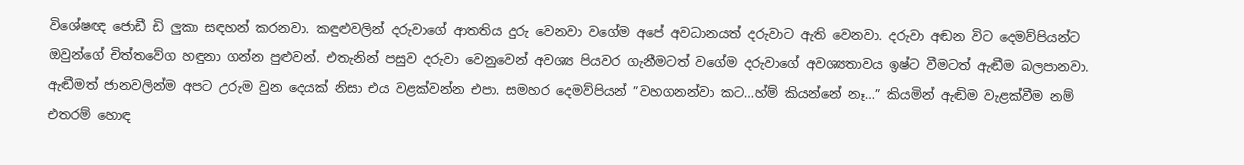විශේෂඥ ජොඩී ඩි ලුකා සඳහන් කරනවා. කඳුළුවලින් දරුවාගේ ආතතිය දුරු වෙනවා වගේම අපේ අවධානයත් දරුවාට ඇති වෙනවා. දරුවා අඬන විට දෙමව්පියන්ට ඔවුන්ගේ චිත්තවේග හඳුනා ගන්න පුළුවන්. එතැනින් පසුව දරුවා වෙනුවෙන් අවශ්‍ය පියවර ගැනීමටත් වගේම දරුවාගේ අවශ්‍යතාවය ඉෂ්ට වීමටත් ඇඬීම බලපානවා. ඇඬීමත් ජානවලින්ම අපට උරුම වුන දෙයක් නිසා එය වළක්වන්න එපා. සමහර දෙමව්පියන් ”වහගනන්වා කට…හ්ම් කියන්නේ නෑ…” කියමින් ඇඬිම වැළක්වීම නම් එතරම් හොඳ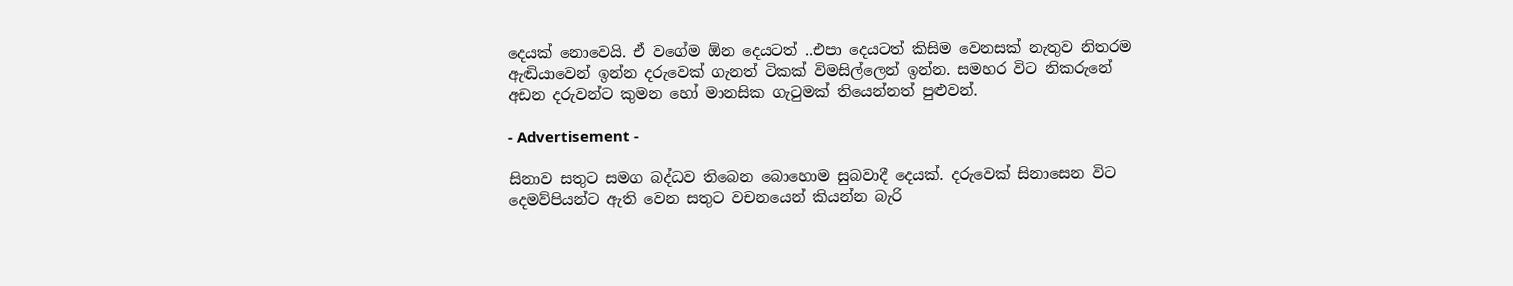දෙයක් නොවෙයි. ඒ වගේම ඕන දෙයටත් ..එපා දෙයටත් කිසිම වෙනසක් නැතුව නිතරම ඇඬියාවෙන් ඉන්න දරුවෙක් ගැනත් ටිකක් විමසිල්ලෙන් ඉන්න. සමහර විට නිකරුනේ අඩන දරුවන්ට කුමන හෝ මානසික ගැටුමක් තියෙන්නත් පුළුවන්.

- Advertisement -

සිනාව සතුට සමග බද්ධව තිබෙන බොහොම සුබවාදී දෙයක්. දරුවෙක් සිනාසෙන විට දෙමව්පියන්ට ඇති වෙන සතුට වචනයෙන් කියන්න බැරි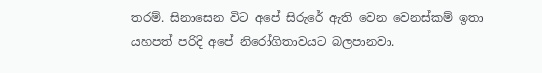තරම්. සිනාසෙන විට අපේ සිරුරේ ඇති වෙන වෙනස්කම් ඉතා යහපත් පරිදි අපේ නිරෝගිතාවයට බලපානවා.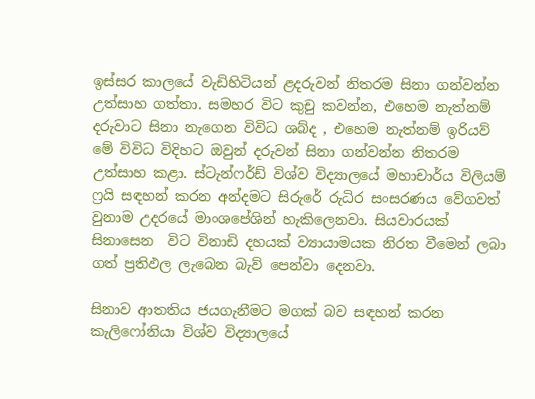ඉස්සර කාලයේ වැඩිහිටියන් ළදරුවන් නිතරම සිනා ගන්වන්න උත්සාහ ගත්තා. සමහර විට කුචු කවන්න, එහෙම නැත්නම් දරුවාට සිනා නැගෙන විවිධ ශබ්ද , එහෙම නැත්නම් ඉරියව් මේ විවිධ විදිහට ඔවුන් දරුවන් සිනා ගන්වන්න නිතරම උත්සාහ කළා. ස්ටැන්ෆර්ඩ් විශ්ව විද්‍යාලයේ මහාචාර්ය විලියම් ෆ්‍රයි සඳහන් කරන අන්දමට සිරුරේ රුධිර සංසරණය වේගවත් වුනාම උදරයේ මාංශපේශින් හැකිලෙනවා. සියවාරයක් සිනාසෙන  විට විනාඩි දහයක් ව්‍යායාමයක නිරත වීමෙන් ලබා ගත් ප්‍රතිඵල ලැබෙන බැව් පෙන්වා දෙනවා.

සිනාව ආතතිය ජයගැනීමට මගක් බව සඳහන් කරන කැලිෆෝනියා විශ්ව විද්‍යාලයේ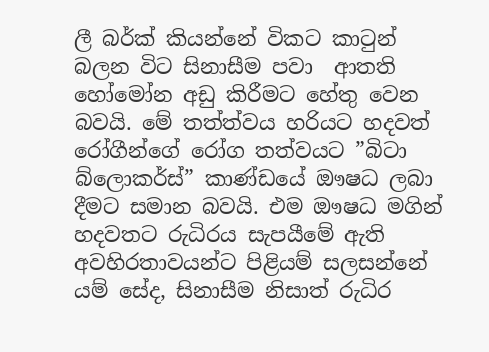ලී බර්ක් කියන්නේ විකට කාටුන් බලන විට සිනාසීම පවා  ආතති හෝමෝන අඩු කිරීමට හේතු වෙන බවයි. මේ තත්ත්වය හරියට හදවත් රෝගීන්ගේ රෝග තත්වයට ”බිටා බ්ලොකර්ස්” කාණ්ඩයේ ඖෂධ ලබා දීමට සමාන බවයි. එම ඖෂධ මගින් හදවතට රුධිරය සැපයීමේ ඇති අවහිරතාවයන්ට පිළියම් සලසන්නේ යම් සේද, සිනාසීම නිසාත් රුධිර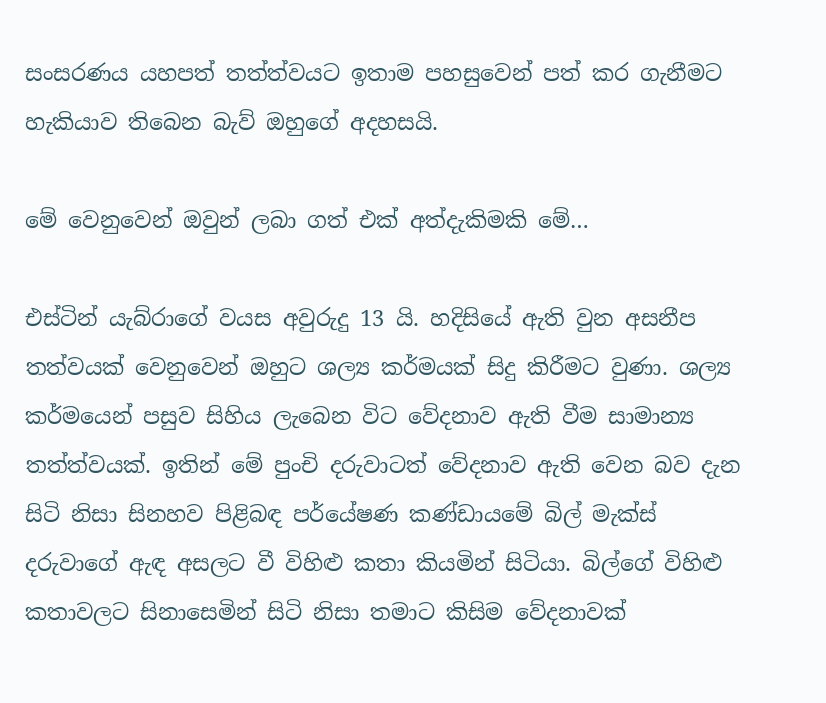සංසරණය යහපත් තත්ත්වයට ඉතාම පහසුවෙන් පත් කර ගැනීමට හැකියාව තිබෙන බැව් ඔහුගේ අදහසයි.

මේ වෙනුවෙන් ඔවුන් ලබා ගත් එක් අත්දැකිමකි මේ…

එස්ටින් යැබ්රාගේ වයස අවුරුදු 13 යි. හදිසියේ ඇති වුන අසනීප තත්වයක් වෙනුවෙන් ඔහුට ශල්‍ය කර්මයක් සිදු කිරීමට වුණා. ශල්‍ය කර්මයෙන් පසුව සිහිය ලැබෙන විට වේදනාව ඇති වීම සාමාන්‍ය තත්ත්වයක්. ඉතින් මේ පුංචි දරුවාටත් වේදනාව ඇති වෙන බව දැන සිටි නිසා සිනහව පිළිබඳ පර්යේෂණ කණ්ඩායමේ බිල් මැක්ස් දරුවාගේ ඇඳ අසලට වී විහිළු කතා කියමින් සිටියා. බිල්ගේ විහිළු කතාවලට සිනාසෙමින් සිටි නිසා තමාට කිසිම වේදනාවක්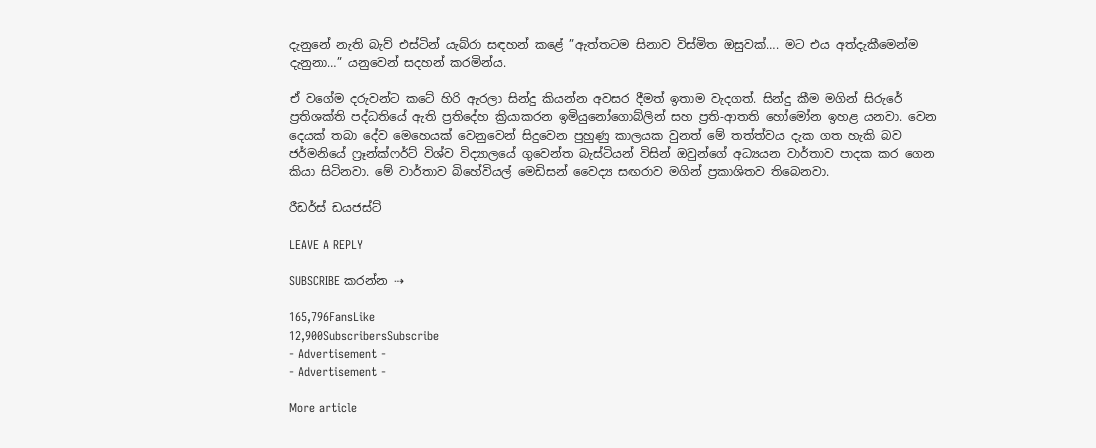දැනුනේ නැති බැව් එස්ටින් යැබ්රා සඳහන් කළේ ”ඇත්තටම සිනාව විස්මිත ඔසුවක්…. මට එය අත්දැකීමෙන්ම දැනුනා…” යනුවෙන් සදහන් කරමින්ය.

ඒ වගේම දරුවන්ට කටේ හිරි ඇරලා සින්දු කියන්න අවසර දීමත් ඉතාම වැදගත්. සින්දු කීම මගින් සිරුරේ ප්‍රතිශක්ති පද්ධතියේ ඇති ප්‍රතිදේහ ක්‍රියාකරන ඉමියුනෝගොබ්ලින් සහ ප්‍රති-ආතති හෝමෝන ඉහළ යනවා. වෙන දෙයක් තබා දේව මෙහෙයක් වෙනුවෙන් සිදුවෙන පුහුණු කාලයක වුනත් මේ තත්ත්වය දැක ගත හැකි බව ජර්මනියේ ෆ්‍රෑන්ක්ෆර්ට් විශ්ව විද්‍යාලයේ ගුවෙන්ත බැස්ටියන් විසින් ඔවුන්ගේ අධ්‍යයන වාර්තාව පාදක කර ගෙන කියා සිටිනවා. මේ වාර්තාව බිහේවියල් මෙඩිසන් වෛද්‍ය සඟරාව මගින් ප්‍රකාශිතව තිබෙනවා.

රීඩර්ස් ඩයජස්ට්

LEAVE A REPLY

SUBSCRIBE කරන්න ⇢

165,796FansLike
12,900SubscribersSubscribe
- Advertisement -
- Advertisement -

More article